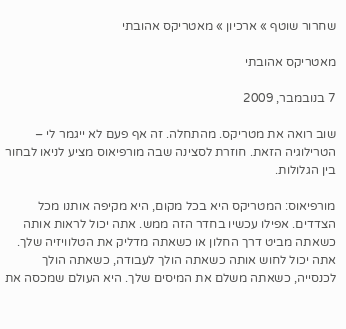שחרור שוטף » ארכיון » מאטריקס אהובתי

מאטריקס אהובתי

7 בנובמבר, 2009

שוב רואה את מטריקס. מהתחלה. זה אף פעם לא ייגמר לי – הטרילוגיה הזאת. חוזרת לסצינה שבה מורפיאוס מציע לניאו לבחור בין הגלולות.

מורפיאוס: המטריקס היא בכל מקום, היא מקיפה אותנו מכל הצדדים. אפילו עכשיו בחדר הזה ממש. אתה יכול לראות אותה כשאתה מביט דרך החלון או כשאתה מדליק את הטלוויזיה שלך. אתה יכול לחוש אותה כשאתה הולך לעבודה, כשאתה הולך לכנסייה, כשאתה משלם את המיסים שלך. היא העולם שמכסה את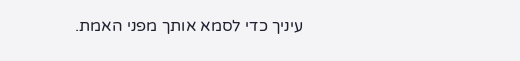עיניך כדי לסמא אותך מפני האמת.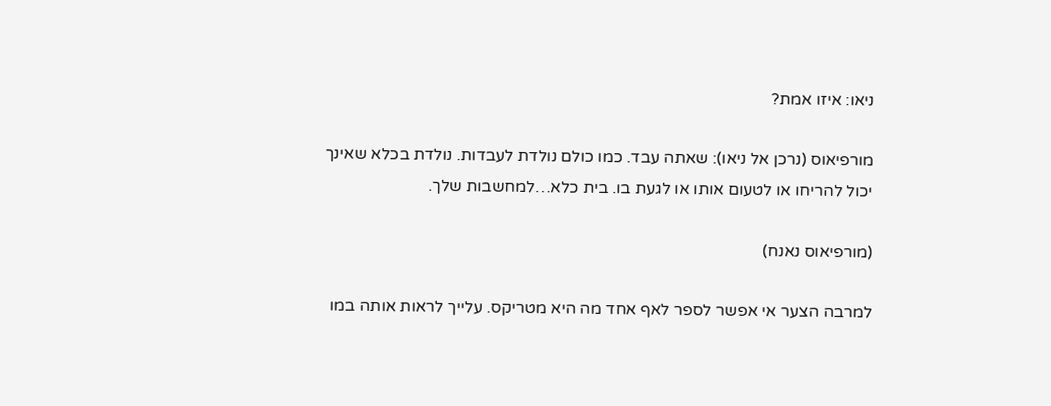ניאו: איזו אמת?

מורפיאוס (נרכן אל ניאו): שאתה עבד. כמו כולם נולדת לעבדות. נולדת בכלא שאינך יכול להריחו או לטעום אותו או לגעת בו. בית כלא…למחשבות שלך.

(מורפיאוס נאנח)

למרבה הצער אי אפשר לספר לאף אחד מה היא מטריקס. עלייך לראות אותה במו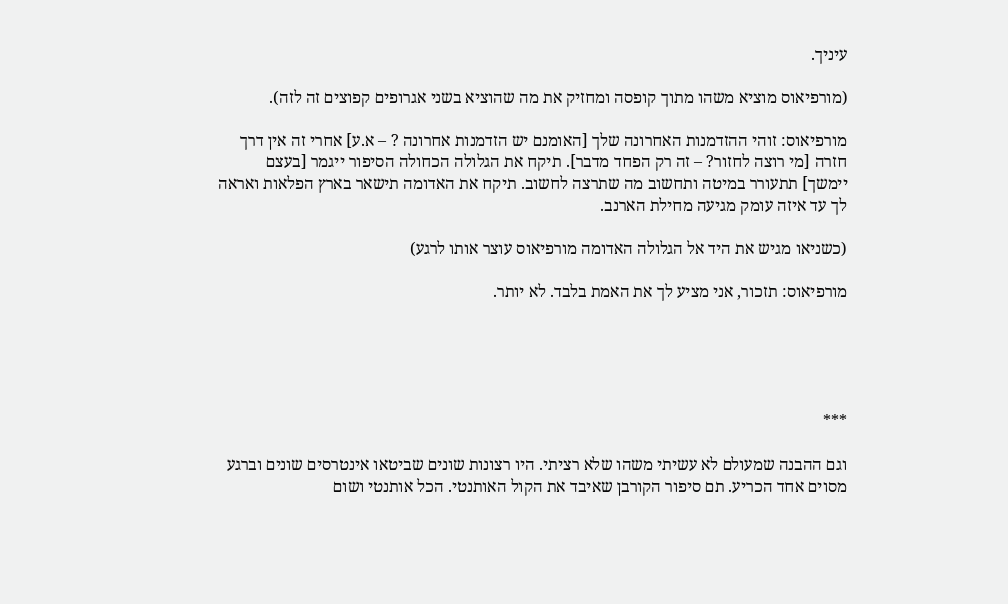עיניך.

(מורפיאוס מוציא משהו מתוך קופסה ומחזיק את מה שהוציא בשני אגרופים קפוצים זה לזה).

מורפיאוס: זוהי ההזדמנות האחרונה שלך [האומנם יש הזדמנות אחרונה ? – א.ע] אחרי זה אין דרך חזרה [מי רוצה לחזור? – זה רק הפחד מדבר]. תיקח את הגלולה הכחולה הסיפור ייגמר [בעצם יימשך] תתעורר במיטה ותחשוב מה שתרצה לחשוב. תיקח את האדומה תישאר בארץ הפלאות ואראה לך עד איזה עומק מגיעה מחילת הארנב.

(כשניאו מגיש את היד אל הגלולה האדומה מורפיאוס עוצר אותו לרגע)

מורפיאוס: תזכור, אני מציע לך את האמת בלבד. לא יותר.





***

וגם ההבנה שמעולם לא עשיתי משהו שלא רציתי. היו רצונות שונים שביטאו אינטרסים שונים וברגע מסוים אחד הכריע. תם סיפור הקורבן שאיבד את הקול האותנטי. הכל אותנטי ושום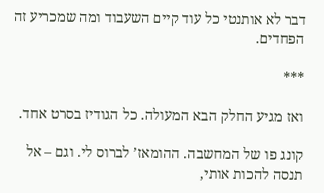דבר לא אותנטי כל עוד קיים השעבוד ומה שמכריע זה הפחדים.

***

ואז מגיע החלק הבא המעולה. כל הגודיז בסרט אחד.

קונג פו של המחשבה. ההומאז’ לברוס לי. וגם – אל תנסה להכות אותי,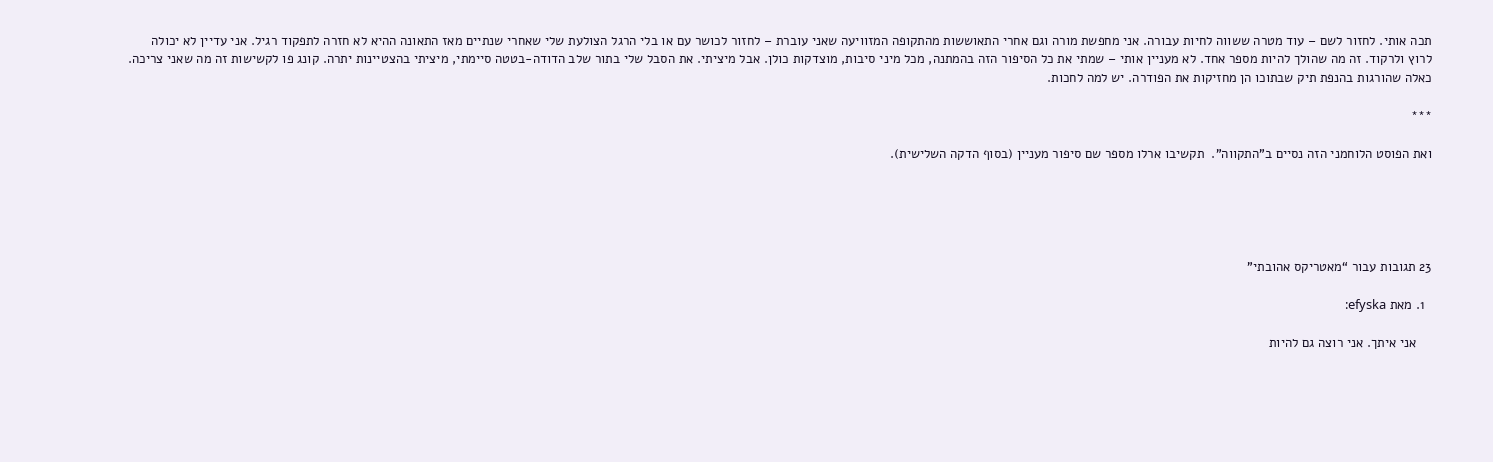תכה אותי. לחזור לשם – עוד מטרה ששווה לחיות עבורה. אני מחפשת מורה וגם אחרי התאוששות מהתקופה המזוויעה שאני עוברת – לחזור לכושר עם או בלי הרגל הצולעת שלי שאחרי שנתיים מאז התאונה ההיא לא חזרה לתפקוד רגיל. אני עדיין לא יכולה לרוץ ולרקוד. זה מה שהולך להיות מספר אחד. לא מעניין אותי – שמתי את כל הסיפור הזה בהמתנה, מכל מיני סיבות, מוצדקות כולן. אבל מיציתי. את הסבל שלי בתור שלב הדודה-בטטה סיימתי, מיציתי בהצטיינות יתרה. קונג פו לקשישות זה מה שאני צריכה. כאלה שהורגות בהנפת תיק שבתוכו הן מחזיקות את הפודרה. יש למה לחכות.

***

ואת הפוסט הלוחמני הזה נסיים ב”התקווה”.  תקשיבו ארלו מספר שם סיפור מעניין (בסוף הדקה השלישית).





23 תגובות עבור “מאטריקס אהובתי”

  1. מאת efyska:

    אני איתך. אני רוצה גם להיות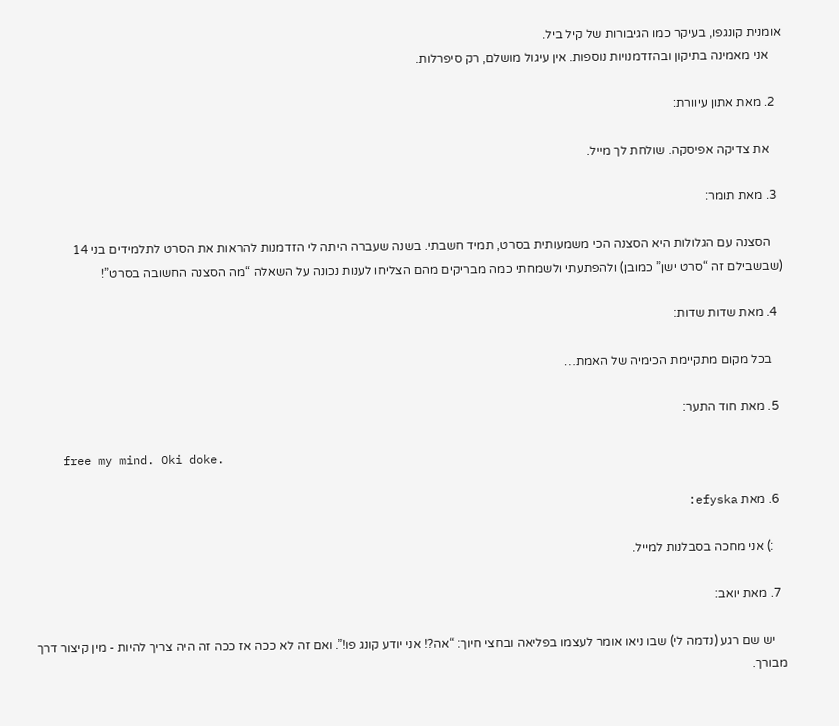אומנית קונגפו, בעיקר כמו הגיבורות של קיל ביל.
    אני מאמינה בתיקון ובהזדמנויות נוספות. אין עיגול מושלם, רק סיפרלות.

  2. מאת אתון עיוורת:

    את צדיקה אפיסקה. שולחת לך מייל.

  3. מאת תומר:

    הסצנה עם הגלולות היא הסצנה הכי משמעותית בסרט, תמיד חשבתי. בשנה שעברה היתה לי הזדמנות להראות את הסרט לתלמידים בני 14 (שבשבילם זה “סרט ישן” כמובן) ולהפתעתי ולשמחתי כמה מבריקים מהם הצליחו לענות נכונה על השאלה “מה הסצנה החשובה בסרט”!

  4. מאת שדות שדות:

    בכל מקום מתקיימת הכימיה של האמת…

  5. מאת חוד התער:

    free my mind. Oki doke.

  6. מאת efyska:

    :) אני מחכה בסבלנות למייל.

  7. מאת יואב:

    יש שם רגע (נדמה לי) שבו ניאו אומר לעצמו בפליאה ובחצי חיוך: “אה?! אני יודע קונג פו!”. ואם זה לא ככה אז ככה זה היה צריך להיות - מין קיצור דרך מבורך.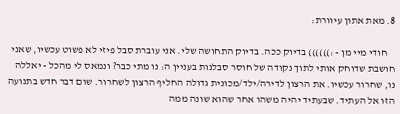8. מאת אתון עיוורת:

    חודי מיי מן - :)))))) בדיוק ככה. בדיוק התחושה שלי. אני עוברת סבל פיזי לא פשוט עכשיו, שאני חושבת שדוחק אותי לתוך נקודה של חוסר סבלנות בעניין ה: נו מתי כבר? ונמאס לי מהכל - יאללה נו, שחרור עכשיו. את הרצון לדירה/ילד/מכונית גדולה החליף הרצון לשחרור. שום דבר חדש בתנועה הזו אל העתיד. שבעתיד יהיה משהו אחר שהוא שונה ממה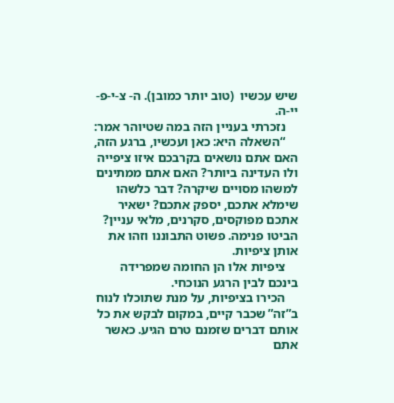שיש עכשיו  (טוב יותר כמובן). ה- צ-י-פ-יי-ה.
    נזכרתי בעניין הזה במה שטיוהר אמר:
    “השאלה היא: כאן ועכשיו, ברגע הזה, האם אתם נושאים בקרבכם איזו ציפייה ולו העדינה ביותר? האם אתם ממתינים למשהו מסויים שיקרה? דבר כלשהו שימלא אתכם, יספק אתכם? ישאיר אתכם מפוקסים, סקרנים, מלאי עניין? הביטו פנימה. פשוט התבוננו וזהו את אותן ציפיות.
    ציפיות אלו הן החומה שמפרידה בינכם לבין הרגע הנוכחי.
    הכירו בציפיות, על מנת שתוכלו לנוח ב”זה” שכבר קיים, במקום לבקש את כל אותם דברים שזמנם טרם הגיע. כאשר אתם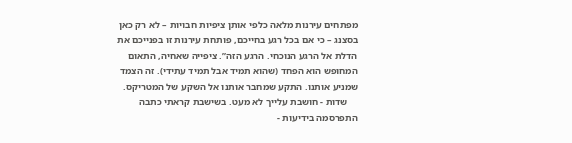מפתחים עירנות מלאה כלפי אותן ציפיות חבויות – לא רק כאן בסצנג – כי אם בכל רגע בחייכם, פותחת עירנות זו בפנייכם את הדלת אל הרגע הנוכחי. הרגע הזה”. ציפייה שאחיה, התאום המחופש הוא הפחד (שהוא תמיד אבל תמיד עתידי). זה הצמד שמניע אותנו. התקע שמחבר אותנו אל השקע של המטריקס.
    שדות - חושבת עלייך לא מעט. בשישבת קראתי כתבה התפרסמה בידיעות -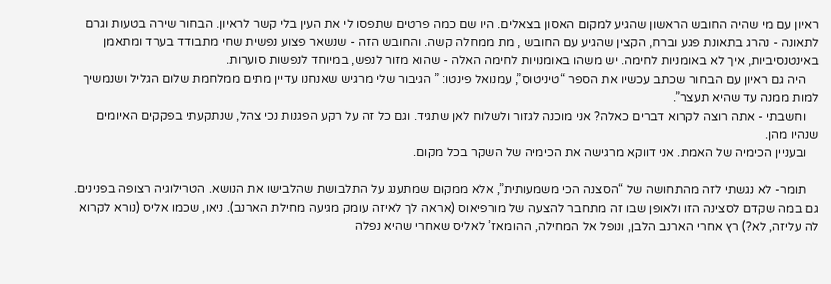ראיון עם מי שהיה החובש הראשון שהגיע למקום האסון בצאלים. היו שם כמה פרטים שתפסו לי את העין בלי קשר לראיון. הבחור שירה בטעות וגרם לתאונה - נהרג בתאונת פגע וברח, הקצין שהגיע עם החובש , מת ממחלה קשה. והחובש הזה - שנשאר פצוע נפשית שחי מתבודד בערד ומתאמן באינטנסיביות, איך לא באומניות לחימה. יש משהו באומנויות לחימה האלה - שהוא מזור לנפש, במיוחד לנפשות סוערות.
    היה גם ראיון עם הבחור שכתב עכשיו את הספר “טיניטוס”, עמנואל פינטו: ” הגיבור שלי מרגיש שאנחנו עדיין מתים ממלחמת שלום הגליל ושנמשיך למות ממנה עד שהיא תעצר”.
    וחשבתי - אתה רוצה לקרוא דברים כאלה? אני מוכנה לגזור ולשלוח לאן שתגיד. וגם כל זה על רקע הפגנות נכי צהל, שנתקעתי בפקקים האיומים שנהיו מהן.
    ובעניין הכימיה של האמת. אני דווקא מרגישה את הכימיה של השקר בכל מקום.

    תומר- לא נגשתי לזה מהתחושה של “הסצנה הכי משמעותית”, אלא ממקום שמתענג על התלבושת שהלבישו את הנושא. הטרילוגיה רצופה בפנינים. גם במה שקדם לסצינה הזו ולאופן שבו זה מתחבר להצעה של מורפיאוס (אראה לך לאיזה עומק מגיעה מחילת הארנב). ניאו, שכמו אליס (נורא לקרוא לה עליזה, לא?) רץ אחרי הארנב הלבן, ונופל אל המחילה, ההומאז’ לאליס שאחרי שהיא נפלה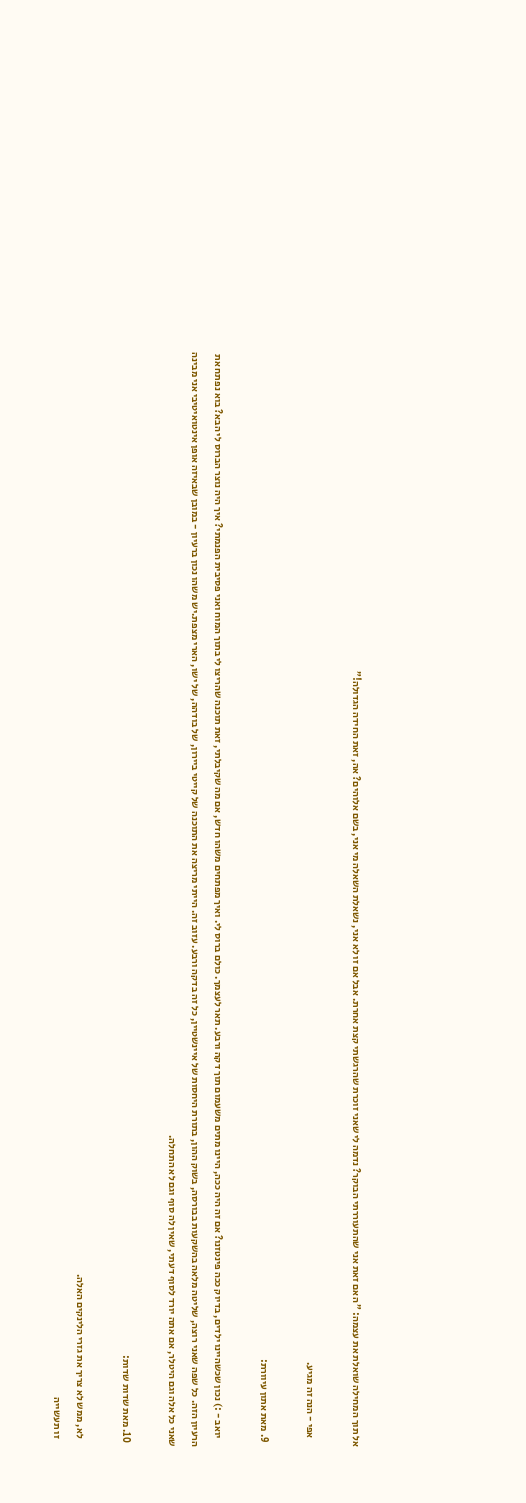אל תוך המחילה שואלת את עצמה: ” האם זאת אני שהתעוררתי הבוקר? נדמה לי שאני זוכרת שהרגשתי קצת אחרת. אבל אם זו לא אני, נשאלת השאלה מי אני, בשם אלוהים? אה, זאת החידה הגדולה!”

    אפי - הנה זה מגיע.

  9. מאת אתון עיוורת:

    יואב - :) נכון שכשהיינו ילדים, בדיוק ככה פינטזנו? אם זה היה ככה, היינו מתים משעמום תוך דקה ורבע. תאר לעצמך. כולם ברוס לי. ואיך מפתחים משהו חדש, אם מה שקיבלתי, זאת תוכנה שהריצו לי בתוך המוח ואני פסיבית הפנמתי? איך היה נוצר הברוס לי הבא? בוא נפתח את הרעיון הזה. כל שפה שאני רוצה, שליטה מלאה בהשקעות בבורסה, בשוק ההון, בתורת היחסות של איינשטיין, כל זה בדקה ורבע. עזוב זה. הייתי מריצה את התוכנה של קייטי ביירון, של בודהה, של ישו, הארי מצפת.יש משהו נכון ברעיון - במובן שבאיזה אופן אינטואיטיבי אני מבינה שאני כל אלה וגם היטלר, אם אתה יורד לסוף דעתי, שאין לה סוף וגם לא התחלה.

  10. מאת שדות שדות:

    לא, ממש לא צריך את גזרי הלינקים האלה.
    זו תעשייה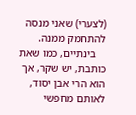(לצערי) שאני מנסה להתחמק ממנה.
    בינתיים, כמו שאת כותבת, יש שקר, אך הוא הרי אבן יסוד, לאותם מחפשי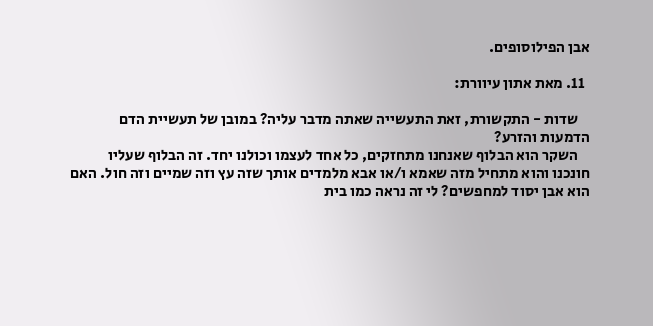אבן הפילוסופים.

  11. מאת אתון עיוורת:

    שדות - התקשורת, זאת התעשייה שאתה מדבר עליה? במובן של תעשיית הדם הדמעות והזרע?
    השקר הוא הבלוף שאנחנו מתחזקים, כל אחד לעצמו וכולנו יחד. זה הבלוף שעליו חונכנו והוא מתחיל מזה שאמא ו/או אבא מלמדים אותך שזה עץ וזה שמיים וזה חול. האם הוא אבן יסוד למחפשים? לי זה נראה כמו בית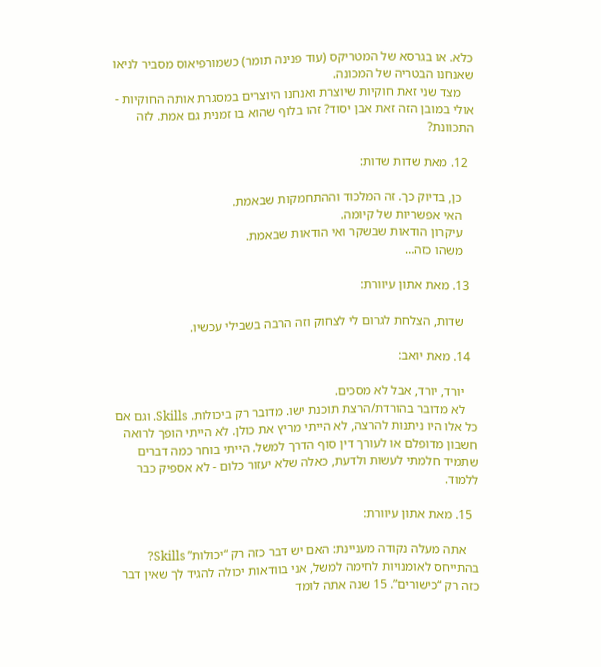כלא. או בגרסא של המטריקס (עוד פנינה תומר) כשמורפיאוס מסביר לניאו שאנחנו הבטריה של המכונה.
    מצד שני זאת חוקיות שיוצרת ואנחנו היוצרים במסגרת אותה החוקיות - אולי במובן הזה זאת אבן יסוד? זהו בלוף שהוא בו זמנית גם אמת. לזה התכוונת?

  12. מאת שדות שדות:

    כן, בדיוק כך. זה המלכוד וההתחמקות שבאמת.
    האי אפשריות של קיומה.
    עיקרון הודאות שבשקר ואי הודאות שבאמת.
    משהו כזה…

  13. מאת אתון עיוורת:

    שדות, הצלחת לגרום לי לצחוק וזה הרבה בשבילי עכשיו.

  14. מאת יואב:

    יורד, יורד, אבל לא מסכים.
    לא מדובר בהורדת/הרצת תוכנת ישו. מדובר רק ביכולות. Skills. וגם אם כל אלו היו ניתנות להרצה, לא הייתי מריץ את כולן. לא הייתי הופך לרואה חשבון מדופלם או לעורך דין סוף הדרך למשל. הייתי בוחר כמה דברים שתמיד חלמתי לעשות ולדעת, כאלה שלא יעזור כלום - לא אספיק כבר ללמוד.

  15. מאת אתון עיוורת:

    אתה מעלה נקודה מעניינת: האם יש דבר כזה רק “יכולות” Skills? בהתייחס לאומנויות לחימה למשל, אני בוודאות יכולה להגיד לך שאין דבר כזה רק “כישורים”. 15 שנה אתה לומד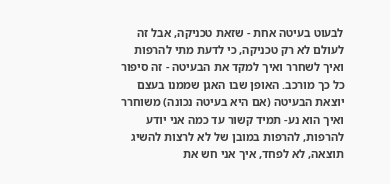לבעוט בעיטה אחת - שזאת טכניקה, אבל זה לעולם לא רק טכניקה, כי לדעת מתי להרפות ואיך לשחרר ואיך למקד את הבעיטה - זה סיפור כל כך מורכב. האופן שבו האגן שממנו בעצם יוצאת הבעיטה (אם היא בעיטה נכונה) משוחרר ואיך הוא נע- תמיד קשור עד כמה אני יודע להרפות, להרפות במובן של לא לרצות להשיג תוצאה, לא לפחד, איך אני חש את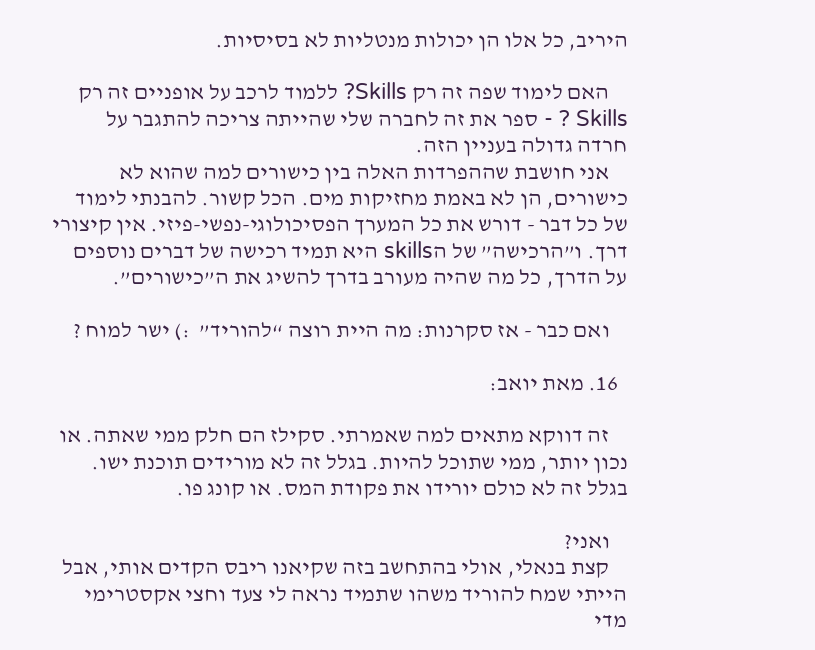היריב, כל אלו הן יכולות מנטליות לא בסיסיות.

    האם לימוד שפה זה רק Skills? ללמוד לרכב על אופניים זה רק Skills ? - ספר את זה לחברה שלי שהייתה צריכה להתגבר על חרדה גדולה בעניין הזה.
    אני חושבת שההפרדות האלה בין כישורים למה שהוא לא כישורים, הן לא באמת מחזיקות מים. הכל קשור. להבנתי לימוד של כל דבר - דורש את כל המערך הפסיכולוגי-נפשי-פיזי. אין קיצורי דרך. ו”הרכישה” של הskills היא תמיד רכישה של דברים נוספים על הדרך, כל מה שהיה מעורב בדרך להשיג את ה”כישורים”.

    ואם כבר - אז סקרנות: מה היית רוצה “להוריד”  :) ישר למוח ?

  16. מאת יואב:

    זה דווקא מתאים למה שאמרתי. סקילז הם חלק ממי שאתה. או נכון יותר, ממי שתוכל להיות. בגלל זה לא מורידים תוכנת ישו. בגלל זה לא כולם יורידו את פקודת המס. או קונג פו.

    ואני?
    קצת בנאלי, אולי בהתחשב בזה שקיאנו ריבס הקדים אותי, אבל הייתי שמח להוריד משהו שתמיד נראה לי צעד וחצי אקסטרימי מדי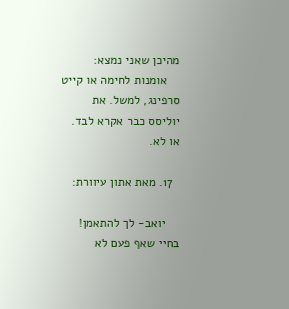מהיכן שאני נמצא:
    אומנות לחימה או קייט סרפינג, למשל. את יוליסס כבר אקרא לבד. או לא.

  17. מאת אתון עיוורת:

    יואב- לך להתאמן! בחיי שאף פעם לא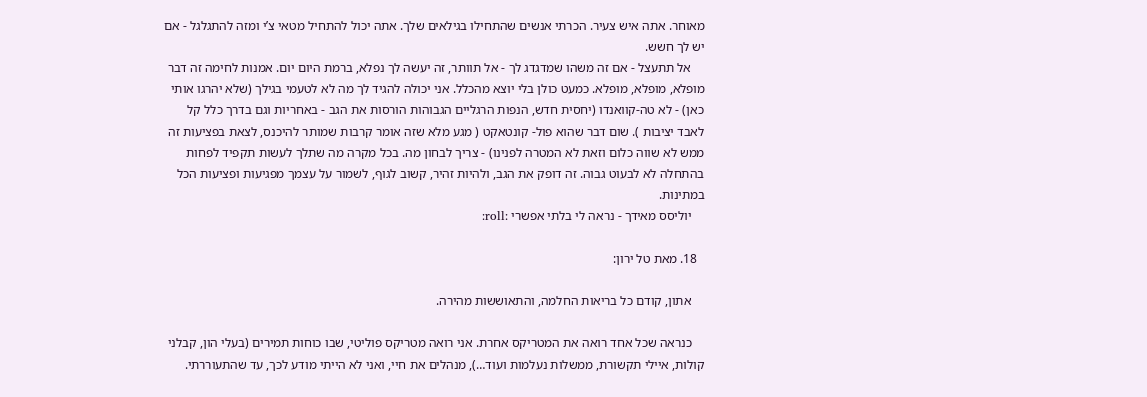מאוחר. אתה איש צעיר. הכרתי אנשים שהתחילו בגילאים שלך. אתה יכול להתחיל מטאי צ’י ומזה להתגלגל - אם יש לך חשש.
    אל תתעצל - אם זה משהו שמדגדג לך - אל תוותר, זה יעשה לך נפלא, ברמת היום יום. אמנות לחימה זה דבר מופלא, מופלא, מופלא. כמעט כולן בלי יוצא מהכלל. אני יכולה להגיד לך מה לא לטעמי בגילך (שלא יהרגו אותי כאן) - לא טה-קוואנדו (יחסית חדש, הנפות הרגליים הגבוהות הורסות את הגב - באחריות וגם בדרך כלל קל לאבד יציבות ). שום דבר שהוא פול- קונטאקט ( מגע מלא שזה אומר קרבות שמותר להיכנס, לצאת בפציעות זה ממש לא שווה כלום וזאת לא המטרה לפנינו) - צריך לבחון מה. בכל מקרה מה שתלך לעשות תקפיד לפחות בהתחלה לא לבעוט גבוה. זה דופק את הגב, ולהיות זהיר, קשוב לגוף, לשמור על עצמך מפגיעות ופציעות הכל במתינות.
    יוליסס מאידך - נראה לי בלתי אפשרי :roll:

  18. מאת טל ירון:

    אתון, קודם כל בריאות החלמה, והתאוששות מהירה.

    כנראה שכל אחד רואה את המטריקס אחרת. אני רואה מטריקס פוליטי, שבו כוחות תמירים (בעלי הון, קבלני קולות, איילי תקשורת, ממשלות נעלמות ועוד…), מנהלים את חיי, ואני לא הייתי מודע לכך, עד שהתעוררתי.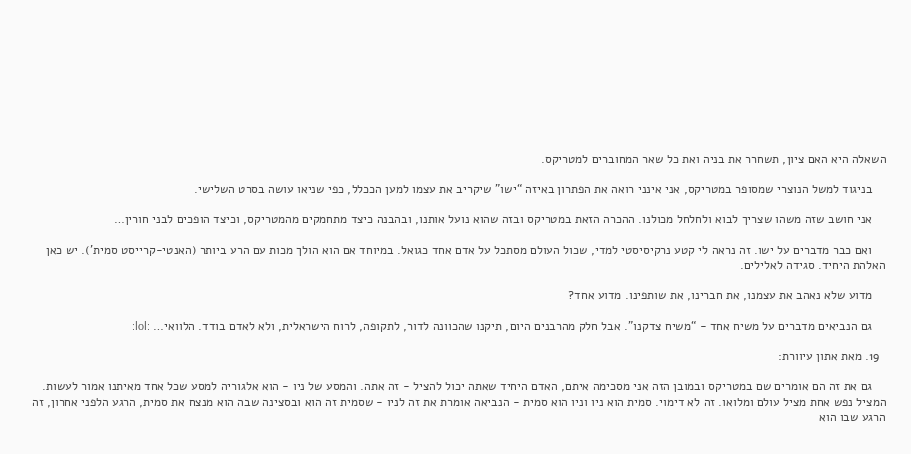השאלה היא האם ציון, תשחרר את בניה ואת כל שאר המחוברים למטריקס.

    בניגוד למשל הנוצרי שמסופר במטריקס, אני אינני רואה את הפתרון באיזה “ישו” שיקריב את עצמו למען הככלל, כפי שניאו עושה בסרט השלישי.

    אני חושב שזה משהו שצריך לבוא ולחלחל מכולנו. ההכרה הזאת במטריקס ובזה שהוא נועל אותנו, ובהבנה כיצד מתחמקים מהמטריקס, וכיצד הופכים לבני חורין…

    ואם כבר מדברים על ישו. זה נראה לי קטע נרקיסיסטי למדי, שכול העולם מסתכל על אדם אחד כגואל. במיוחד אם הוא הולך מכות עם הרע ביותר (האנטי-קרייסט סמית’). יש כאן האלהת היחיד. סגידה לאלילים.

    מדוע שלא נאהב את עצמנו, את חברינו, את שותפינו. מדוע אחד?

    גם הנביאים מדברים על משיח אחד - “משיח צדקנו”. אבל חלק מהרבנים היום, תיקנו שהכוונה לדור, לתקופה, לרוח הישראלית, ולא לאדם בודד. הלוואי… :lol:

  19. מאת אתון עיוורת:

    גם את זה הם אומרים שם במטריקס ובמובן הזה אני מסכימה איתם, האדם היחיד שאתה יכול להציל - זה אתה. והמסע של ניו - הוא אלגוריה למסע שכל אחד מאיתנו אמור לעשות. המציל נפש אחת מציל עולם ומלואו. זה לא דימוי. סמית הוא ניו וניו הוא סמית - הנביאה אומרת את זה לניו - שסמית זה הוא ובסצינה שבה הוא מנצח את סמית, הרגע הלפני אחרון, זה הרגע שבו הוא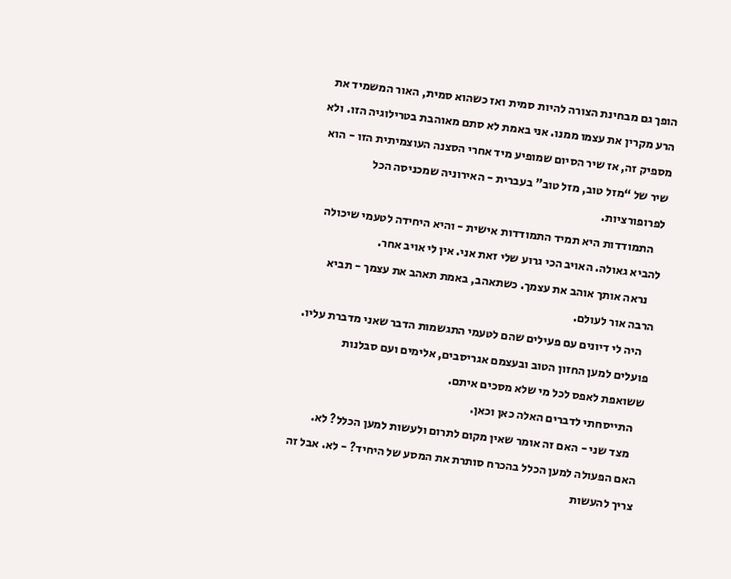הופך גם מבחינת הצורה להיות סמית ואז כשהוא סמית, האור המשמיד את הרע מקרין את עצמו ממנו. אני באמת לא סתם מאוהבת בטרילוגיה הזו. ולא מספיק זה, אז שיר הסיום שמופיע מיד אחרי הסצנה העוצמיתית הזו - הוא שיר של “מזל טוב, מזל טוב” בעברית - האירוניה שמכניסה הכל לפרופורציות.
    התמודדות היא תמיד התמודדות אישית - והיא היחידה לטעמי שיכולה להביא גאולה. האויב הכי גרוע שלי זאת אני. אין לי אויב אחר.
    נראה אותך אוהב את עצמך. כשתאהב, באמת תאהב את עצמך - תביא הרבה אור לעולם.
    היה לי דיונים עם פעילים שהם לטעמי התגשמות הדבר שאני מדברת עליו. פועלים למען החזון הטוב ובעצמם אגריסבים, אלימים ועם סבלנות ששואפת לאפס לכל מי שלא מסכים איתם.
    התייסחתי לדברים האלה כאן וכאן.
    מצד שני - האם זה אומר שאין מקום לתרום ולעשות למען הכלל? לא. האם הפעולה למען הכלל בהכרח סותרת את המסע של היחיד? - לא. אבל זה צריך להעשות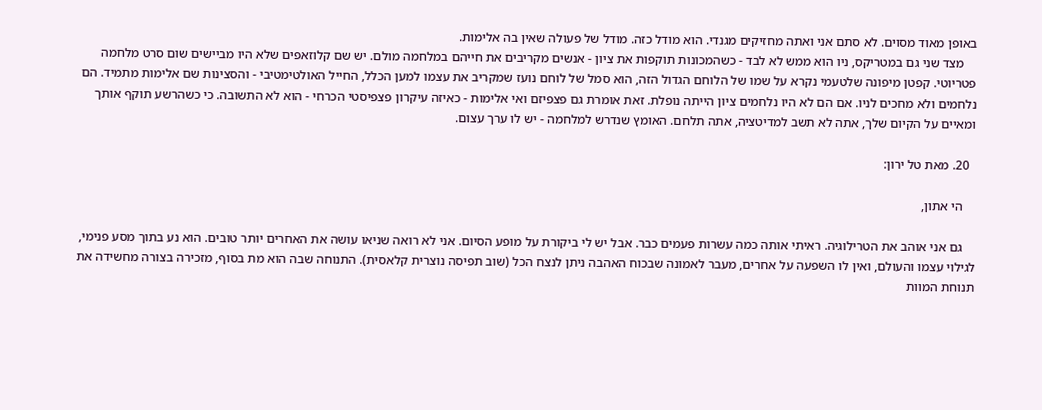באופן מאוד מסוים. לא סתם אני ואתה מחזיקים מגנדי. הוא מודל כזה. מודל של פעולה שאין בה אלימות.
    מצד שני גם במטריקס, ניו הוא ממש לא לבד - כשהמכונות תוקפות את ציון - אנשים מקריבים את חייהם במלחמה מולם. יש שם קלוזאפים שלא היו מביישים שום סרט מלחמה פטריוטי. קפטן מיפונה שלטעמי נקרא על שמו של הלוחם הגדול הזה, הוא סמל של לוחם נועז שמקריב את עצמו למען הכלל, החייל האולטימטיבי - והסצינות שם אלימות מתמיד. הם נלחמים ולא מחכים לניו. אם הם לא היו נלחמים ציון הייתה נופלת. זאת אומרת גם פצפיזם ואי אלימות - כאיזה עיקרון פצפיסטי הכרחי - הוא לא התשובה. כי כשהרשע תוקף אותך ומאיים על הקיום שלך, אתה לא תשב למדיטציה, אתה תלחם. האומץ שנדרש למלחמה - יש לו ערך עצום.

  20. מאת טל ירון:

    הי אתון,

    גם אני אוהב את הטרילוגיה. ראיתי אותה כמה עשרות פעמים כבר. אבל יש לי ביקורת על מופע הסיום. אני לא רואה שניאו עושה את האחרים יותר טובים. הוא נע בתוך מסע פנימי, לגילוי עצמו והעולם, ואין לו השפעה על אחרים, מעבר לאמונה שבכוח האהבה ניתן לנצח הכל (שוב תפיסה נוצרית קלאסית). התנוחה שבה הוא מת בסוף, מזכירה בצורה מחשידה את תנוחת המוות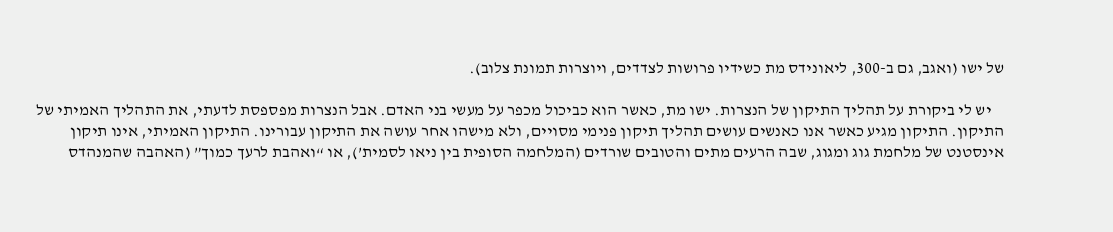של ישו (ואגב, גם ב-300, ליאונידס מת כשידיו פרושות לצדדים, ויוצרות תמונת צלוב).

    יש לי ביקורת על תהליך התיקון של הנצרות. ישו מת, כאשר הוא כביכול מכפר על מעשי בני האדם. אבל הנצרות מפספסת לדעתי, את התהליך האמיתי של התיקון. התיקון מגיע כאשר אנו כאנשים עושים תהליך תיקון פנימי מסויים, ולא מישהו אחר עושה את התיקון עבורינו. התיקון האמיתי, אינו תיקון אינסטנט של מלחמת גוג ומגוג, שבה הרעים מתים והטובים שורדים (המלחמה הסופית בין ניאו לסמית’), או “ואהבת לרעך כמוך” (האהבה שהמנהדס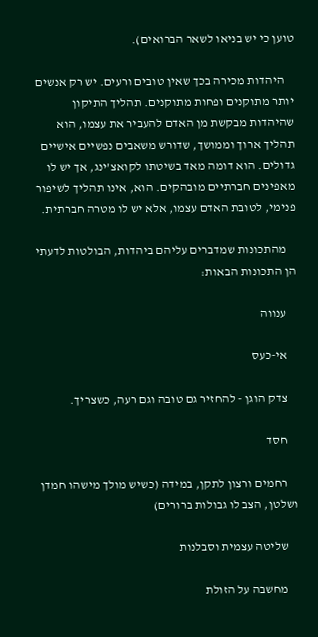טוען כי יש בניאו לשאר הברואים).

    היהדות מכירה בכך שאין טובים ורעים. יש רק אנשים יותר מתוקנים ופחות מתוקנים. תהליך התיקון שהיהדות מבקשת מן האדם להעביר את עצמו, הוא תהליך ארוך וממושך, שדורש משאבים נפשיים אישיים גדולים. הוא דומה מאד בשיטתו לקואצ’ינג, אך יש לו מאפינים חברתיים מובהקים. הוא, אינו תהליך לשיפור פנימי, לטובת האדם עצמו, אלא יש לו מטרה חברתית.

    מהתכונות שמדברים עליהם ביהדות, הבולטות לדעתי הן התכונות הבאות:

    ענווה

    אי-כעס

    צדק הוגן - להחזיר גם טובה וגם רעה, כשצריך.

    חסד

    רחמים ורצון לתקן, במידה (כשיש מולך מישהו חמדן ושלטן, הצב לו גבולות ברורים)

    שליטה עצמית וסבלנות

    מחשבה על הזולת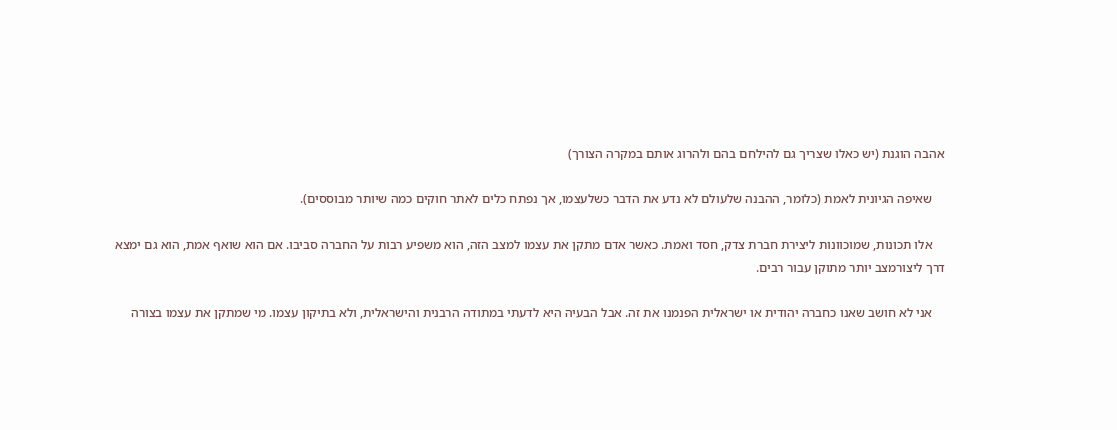אהבה הוגנת (יש כאלו שצריך גם להילחם בהם ולהרוג אותם במקרה הצורך)

    שאיפה הגיונית לאמת (כלומר, ההבנה שלעולם לא נדע את הדבר כשלעצמו, אך נפתח כלים לאתר חוקים כמה שיותר מבוססים).

    אלו תכונות, שמוכוונות ליצירת חברת צדק, חסד ואמת. כאשר אדם מתקן את עצמו למצב הזה, הוא משפיע רבות על החברה סביבו. אם הוא שואף אמת, הוא גם ימצא דרך ליצורמצב יותר מתוקן עבור רבים.

    אני לא חושב שאנו כחברה יהודית או ישראלית הפנמנו את זה. אבל הבעיה היא לדעתי במתודה הרבנית והישראלית, ולא בתיקון עצמו. מי שמתקן את עצמו בצורה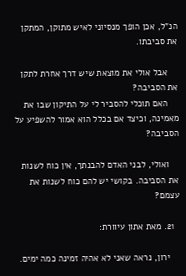הנ”ל, אכן הופך מנסיוני לאיש מתוקן, המתקן את סביבתו.

    אבל אולי את מוצאת שיש דרך אחרת לתקן את הסביבה?
    האם תוכלי להסביר לי על התיקון שבו את מאמינה, וכיצד אם בכלל הוא אמור להשפיע על הסביבה?

    ואולי, לבני האדם להבנתך, אין כוח לשנות את הסביבה. בקושי יש להם כוח לשנות את עצמם?

  21. מאת אתון עיוורת:

    ירון, נראה שאני לא אהיה זמינה כמה ימים.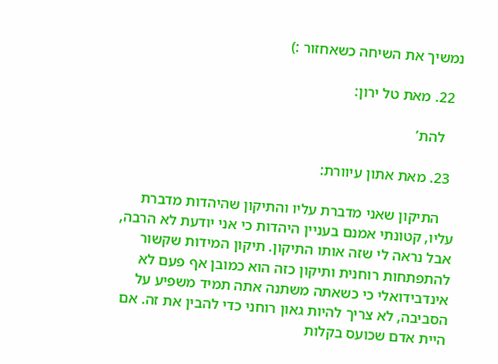נמשיך את השיחה כשאחזור :)

  22. מאת טל ירון:

    להת’

  23. מאת אתון עיוורת:

    התיקון שאני מדברת עליו והתיקון שהיהדות מדברת עליו, קטונתי אמנם בעניין היהדות כי אני יודעת לא הרבה, אבל נראה לי שזה אותו התיקון. תיקון המידות שקשור להתפתחות רוחנית ותיקון כזה הוא כמובן אף פעם לא אינדבידואלי כי כשאתה משתנה אתה תמיד משפיע על הסביבה, לא צריך להיות גאון רוחני כדי להבין את זה. אם היית אדם שכועס בקלות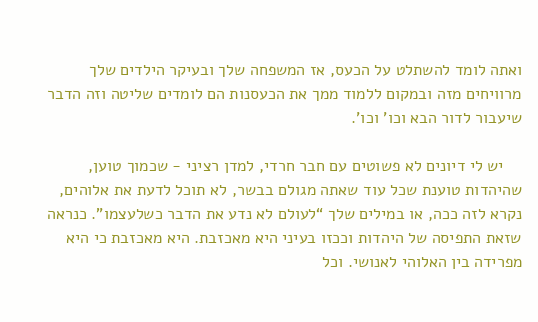ואתה לומד להשתלט על הכעס, אז המשפחה שלך ובעיקר הילדים שלך מרוויחים מזה ובמקום ללמוד ממך את הכעסנות הם לומדים שליטה וזה הדבר שיעבור לדור הבא וכו’ וכו’.

    יש לי דיונים לא פשוטים עם חבר חרדי, למדן רציני - שכמוך טוען, שהיהדות טוענת שכל עוד שאתה מגולם בבשר, לא תוכל לדעת את אלוהים, נקרא לזה ככה, או במילים שלך “לעולם לא נדע את הדבר כשלעצמו”. כנראה שזאת התפיסה של היהדות וככזו בעיני היא מאכזבת. היא מאכזבת כי היא מפרידה בין האלוהי לאנושי. וכל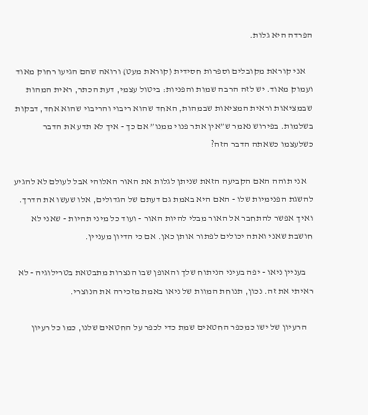הפרדה היא גלות.

    אני קוראת מקובלים וספרות חסידית (קוראת מעט) ורואה שהם הגיעו רחוק מאוד ועמוק מאוד. יש לזה הרבה שמות והפניות: ביטול עצמי, דעת הכתר, ראית המהות שבמציאות וראית המציאות שבמהות, האחד שהוא ריבוי והריבוי שהוא אחד, דבקות בשלמות. בפירוש נאמר ש”אין אתר פנוי ממנו” אם כך - איך לא תדע את הדבר כשלעצמו כשאתה הדבר הזה?

    אני תוהה האם הקביעה הזאת שניתן לגלות את האור האלוהי אבל לעולם לא להגיע להשגת הפנימיות שלו - האם היא באמת גם דעתם של הגדולים, אלו שעשו את הדרך. ואיך אפשר להתחבר אל האור מבלי להיות האור - ועוד כל מיני תהיות - שאני לא חושבת שאני ואתה יכולים לפתור אותן כאן. אם כי הדיון מעניין.

    בעניין ניאו - יפה בעיני הניתוח שלך והאופן שבו הנצרות מתבטאת בטרילוגיה - לא ראיתי את זה. נכון, תנוחת המוות של ניאו באמת מזכירה את הנוצרי.

    הרעיון של ישו כמכפר החטאים שמת כדי לכפר על החטאים שלנו, כמו כל רעיון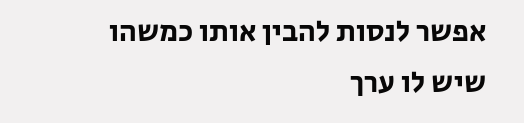אפשר לנסות להבין אותו כמשהו שיש לו ערך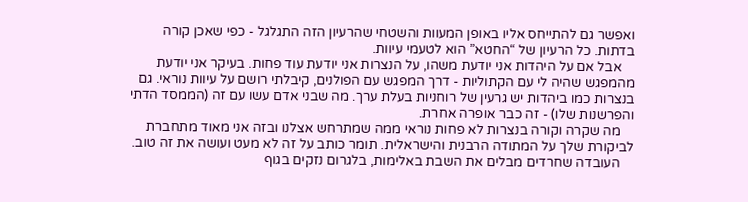ואפשר גם להתייחס אליו באופן המעוות והשטחי שהרעיון הזה התגלגל - כפי שאכן קורה בדתות. כל הרעיון של “החטא” הוא לטעמי עיוות.
    אבל אם על היהדות אני יודעת משהו, על הנצרות אני יודעת עוד פחות. בעיקר אני יודעת מהמפגש שהיה לי עם הקתוליות - דרך המפגש עם הפולנים, קיבלתי רושם על עיוות נוראי. גם בנצרות כמו ביהדות יש גרעין של רוחניות בעלת ערך. מה שבני אדם עשו עם זה (הממסד הדתי והפרשנות שלו) - זה כבר אופרה אחרת.
    מה שקרה וקורה בנצרות לא פחות נוראי ממה שמתרחש אצלנו ובזה אני מאוד מתחברת לביקורת שלך על המתודה הרבנית והישראלית. תומר כותב על זה לא מעט ועושה את זה טוב.
    העובדה שחרדים מבלים את השבת באלימות, בלגרום נזקים בגוף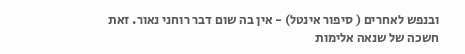ובנפש לאחרים ( סיפור אינטל) - אין בה שום דבר רוחני נאור. זאת חשכה של שנאה אלימות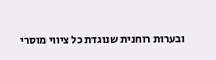ובערות רוחנית שנוגדת כל ציווי מוסרי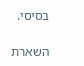בסיסי.

השארת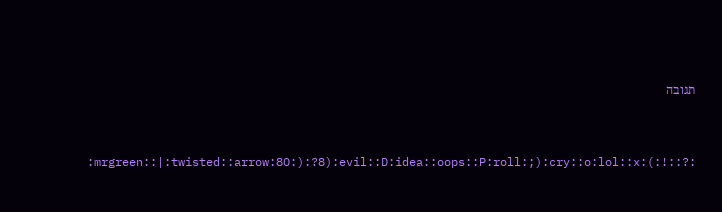תגובה


:mrgreen::|:twisted::arrow:8O:):?8):evil::D:idea::oops::P:roll:;):cry::o:lol::x:(:!::?: